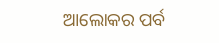ଆଲୋକର ପର୍ବ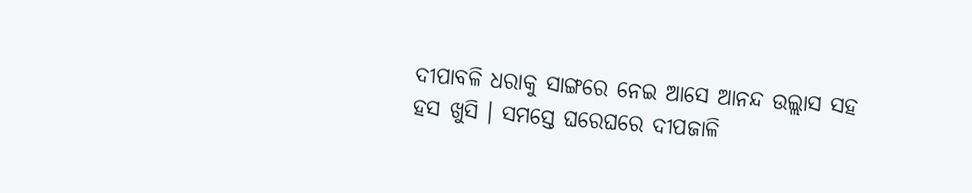ଦୀପାବଳି ଧରାକୁ ସାଙ୍ଗରେ ନେଇ ଆସେ ଆନନ୍ଦ ଉଲ୍ଲାସ ସହ ହସ ଖୁସି । ସମସ୍ତେ ଘରେଘରେ ଦୀପଜାଳି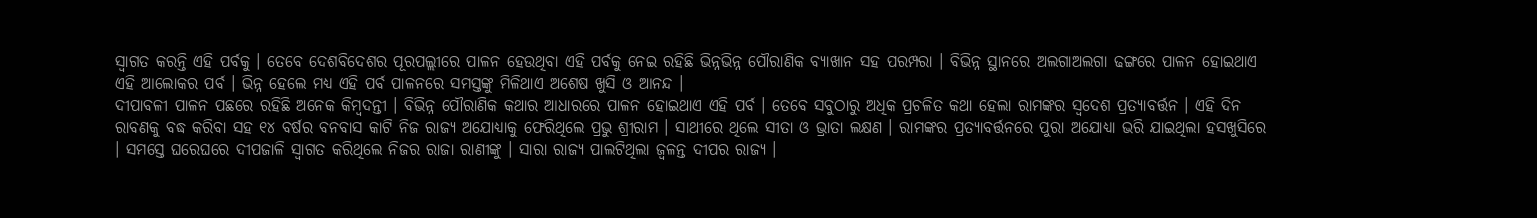ସ୍ୱାଗତ କରନ୍ତି ଏହି ପର୍ବକୁ । ତେବେ ଦେଶବିଦେଶର ପୂରପଲ୍ଲୀରେ ପାଳନ ହେଉଥିବା ଏହି ପର୍ବକୁ ନେଇ ରହିଛି ଭିନ୍ନଭିନ୍ନ ପୌରାଣିକ ବ୍ୟାଖାନ ସହ ପରମ୍ପରା । ବିଭିନ୍ନ ସ୍ଥାନରେ ଅଲଗାଅଲଗା ଢଙ୍ଗରେ ପାଳନ ହୋଇଥାଏ ଏହି ଆଲୋକର ପର୍ବ । ଭିନ୍ନ ହେଲେ ମଧ୍ୟ ଏହି ପର୍ବ ପାଳନରେ ସମସ୍ତଙ୍କୁ ମିଳିଥାଏ ଅଶେଷ ଖୁସି ଓ ଆନନ୍ଦ ।
ଦୀପାବଳୀ ପାଳନ ପଛରେ ରହିଛି ଅନେକ କିମ୍ବଦନ୍ତୀ । ବିଭିନ୍ନ ପୌରାଣିକ କଥାର ଆଧାରରେ ପାଳନ ହୋଇଥାଏ ଏହି ପର୍ବ । ତେବେ ସବୁଠାରୁ ଅଧିକ ପ୍ରଚଳିତ କଥା ହେଲା ରାମଙ୍କର ସ୍ୱଦେଶ ପ୍ରତ୍ୟାବର୍ତ୍ତନ । ଏହି ଦିନ ରାବଣକୁ ବଦ୍ଧ କରିବା ସହ ୧୪ ବର୍ଷର ବନବାସ କାଟି ନିଜ ରାଜ୍ୟ ଅଯୋଧ୍ୟାକୁ ଫେରିଥିଲେ ପ୍ରଭୁ ଶ୍ରୀରାମ । ସାଥୀରେ ଥିଲେ ସୀତା ଓ ଭ୍ରାତା ଲକ୍ଷଣ । ରାମଙ୍କର ପ୍ରତ୍ୟାବର୍ତ୍ତନରେ ପୁରା ଅଯୋଧ୍ୟା ଭରି ଯାଇଥିଲା ହସଖୁସିରେ । ସମସ୍ତେ ଘରେଘରେ ଦୀପଜାଳି ସ୍ୱାଗତ କରିଥିଲେ ନିଜର ରାଜା ରାଣୀଙ୍କୁ । ସାରା ରାଜ୍ୟ ପାଲଟିଥିଲା ଜ୍ୱଳନ୍ତ ଦୀପର ରାଜ୍ୟ ।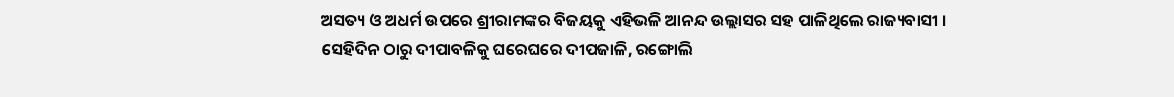ଅସତ୍ୟ ଓ ଅଧର୍ମ ଉପରେ ଶ୍ରୀରାମଙ୍କର ବିଜୟକୁ ଏହିଭଳି ଆନନ୍ଦ ଉଲ୍ଲାସର ସହ ପାଳିଥିଲେ ରାଜ୍ୟବାସୀ । ସେହିଦିନ ଠାରୁ ଦୀପାବଳିକୁ ଘରେଘରେ ଦୀପଜାଳି, ରଙ୍ଗୋଲି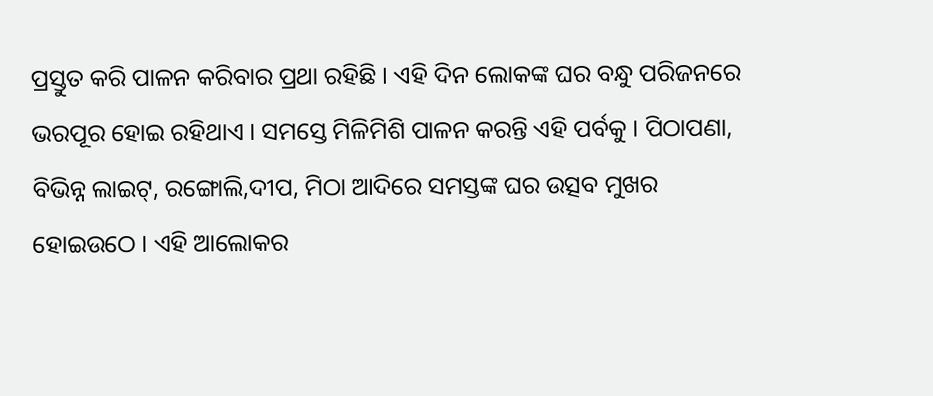ପ୍ରସ୍ତୁତ କରି ପାଳନ କରିବାର ପ୍ରଥା ରହିଛି । ଏହି ଦିନ ଲୋକଙ୍କ ଘର ବନ୍ଧୁ ପରିଜନରେ ଭରପୂର ହୋଇ ରହିଥାଏ । ସମସ୍ତେ ମିଳିମିଶି ପାଳନ କରନ୍ତି ଏହି ପର୍ବକୁ । ପିଠାପଣା, ବିଭିନ୍ନ ଲାଇଟ୍, ରଙ୍ଗୋଲି,ଦୀପ, ମିଠା ଆଦିରେ ସମସ୍ତଙ୍କ ଘର ଉତ୍ସବ ମୁଖର ହୋଇଉଠେ । ଏହି ଆଲୋକର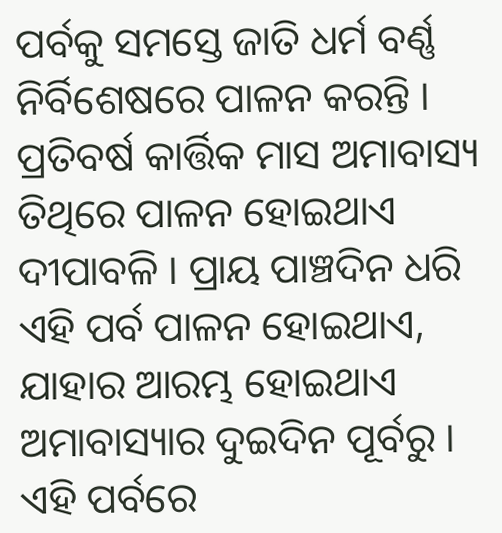ପର୍ବକୁ ସମସ୍ତେ ଜାତି ଧର୍ମ ବର୍ଣ୍ଣ ନିର୍ବିଶେଷରେ ପାଳନ କରନ୍ତି ।
ପ୍ରତିବର୍ଷ କାର୍ତ୍ତିକ ମାସ ଅମାବାସ୍ୟ ତିଥିରେ ପାଳନ ହୋଇଥାଏ ଦୀପାବଳି । ପ୍ରାୟ ପାଞ୍ଚଦିନ ଧରି ଏହି ପର୍ବ ପାଳନ ହୋଇଥାଏ, ଯାହାର ଆରମ୍ଭ ହୋଇଥାଏ ଅମାବାସ୍ୟାର ଦୁଇଦିନ ପୂର୍ବରୁ । ଏହି ପର୍ବରେ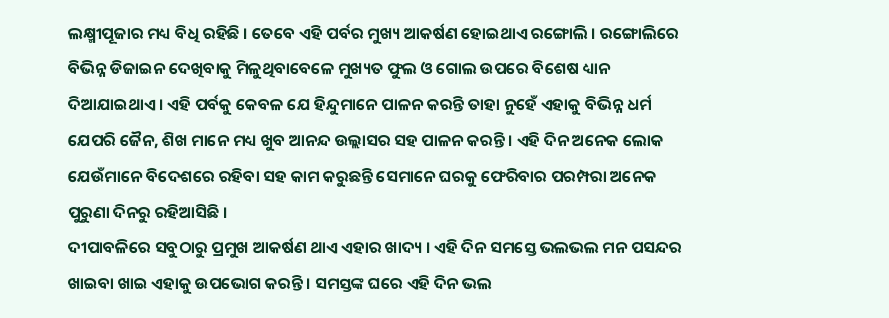ଲକ୍ଷ୍ମୀପୂଜାର ମଧ୍ୟ ବିଧି ରହିଛି । ତେବେ ଏହି ପର୍ବର ମୁଖ୍ୟ ଆକର୍ଷଣ ହୋଇଥାଏ ରଙ୍ଗୋଲି । ରଙ୍ଗୋଲିରେ ବିଭିନ୍ନ ଡିଜାଇନ ଦେଖିବାକୁ ମିଳୁଥିବାବେଳେ ମୁଖ୍ୟତ ଫୁଲ ଓ ଗୋଲ ଉପରେ ବିଶେଷ ଧ୍ୟାନ ଦିଆଯାଇଥାଏ । ଏହି ପର୍ବକୁ କେବଳ ଯେ ହିନ୍ଦୁମାନେ ପାଳନ କରନ୍ତି ତାହା ନୁହେଁ ଏହାକୁ ବିଭିନ୍ନ ଧର୍ମ ଯେପରି ଜୈନ, ଶିଖ ମାନେ ମଧ୍ୟ ଖୁବ ଆନନ୍ଦ ଉଲ୍ଲାସର ସହ ପାଳନ କରନ୍ତି । ଏହି ଦିନ ଅନେକ ଲୋକ ଯେଉଁମାନେ ବିଦେଶରେ ରହିବା ସହ କାମ କରୁଛନ୍ତି ସେମାନେ ଘରକୁ ଫେରିବାର ପରମ୍ପରା ଅନେକ ପୁରୁଣା ଦିନରୁ ରହିଆସିଛି ।
ଦୀପାବଳିରେ ସବୁଠାରୁ ପ୍ରମୁଖ ଆକର୍ଷଣ ଥାଏ ଏହାର ଖାଦ୍ୟ । ଏହି ଦିନ ସମସ୍ତେ ଭଲଭଲ ମନ ପସନ୍ଦର ଖାଇବା ଖାଇ ଏହାକୁ ଉପଭୋଗ କରନ୍ତି । ସମସ୍ତଙ୍କ ଘରେ ଏହି ଦିନ ଭଲ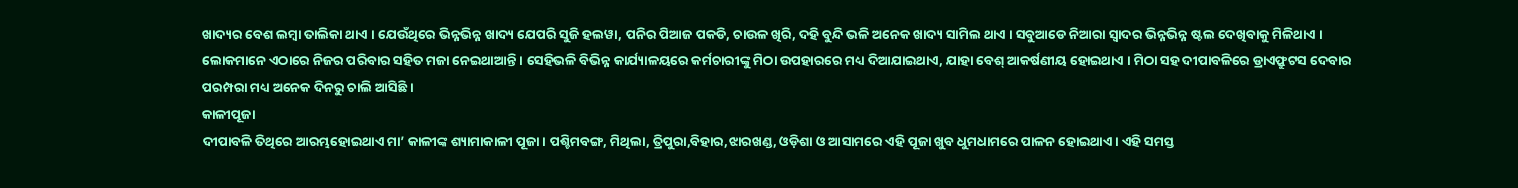ଖାଦ୍ୟର ବେଶ ଲମ୍ବା ତାଲିକା ଥାଏ । ଯେଉଁଥିରେ ଭିନ୍ନଭିନ୍ନ ଖାଦ୍ୟ ଯେପରି ସୁଜି ହଲୱା, ପନିର ପିଆଜ ପକଡି, ଚାଉଳ ଖିରି, ଦହି ବୁନ୍ଦି ଭଳି ଅନେକ ଖାଦ୍ୟ ସାମିଲ ଥାଏ । ସବୁଆଡେ ନିଆରା ସ୍ୱାଦର ଭିନ୍ନଭିନ୍ନ ଷ୍ଟଲ ଦେଖିବାକୁ ମିଳିଥାଏ । ଲୋକମାନେ ଏଠାରେ ନିଜର ପରିବାର ସହିତ ମଜା ନେଇଥାଆନ୍ତି । ସେହିଭଳି ବିଭିନ୍ନ କାର୍ଯ୍ୟାଳୟରେ କର୍ମଚାରୀଙ୍କୁ ମିଠା ଉପହାରରେ ମଧ୍ୟ ଦିଆଯାଇଥାଏ, ଯାହା ବେଶ୍ ଆକର୍ଷଣୀୟ ହୋଇଥାଏ । ମିଠା ସହ ଦୀପାବଳିରେ ଡ୍ରାଏଫ୍ରୁଟସ ଦେବାର ପରମ୍ପରା ମଧ୍ୟ ଅନେକ ଦିନରୁ ଚାଲି ଆସିଛି ।
କାଳୀପୂଜା
ଦୀପାବଳି ତିଥିରେ ଆରମ୍ଭହୋଇଥାଏ ମା’ କାଳୀଙ୍କ ଶ୍ୟାମାକାଳୀ ପୂଜା । ପଶ୍ଚିମବଙ୍ଗ, ମିଥିଲା, ତ୍ରିପୁରା,ବିହାର,ଝାରଖଣ୍ଡ, ଓଡ଼ିଶା ଓ ଆସାମରେ ଏହି ପୂଜା ଖୁବ ଧୁମଧାମରେ ପାଳନ ହୋଇଥାଏ । ଏହି ସମସ୍ତ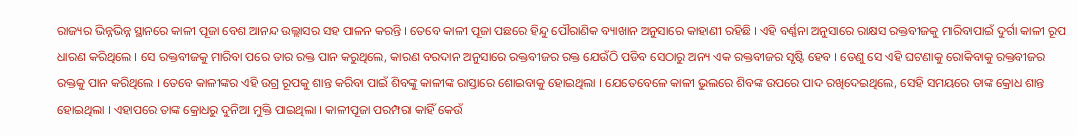ରାଜ୍ୟର ଭିନ୍ନଭିନ୍ନ ସ୍ଥାନରେ କାଳୀ ପୂଜା ବେଶ ଆନନ୍ଦ ଉଲ୍ଲାସର ସହ ପାଳନ କରନ୍ତି । ତେବେ କାଳୀ ପୂଜା ପଛରେ ହିନ୍ଦୁ ପୌରାଣିକ ବ୍ୟାଖାନ ଅନୁସାରେ କାହାଣୀ ରହିଛି । ଏହି ବର୍ଣ୍ଣନା ଅନୁସାରେ ରାକ୍ଷସ ରକ୍ତବୀଜକୁ ମାରିବାପାଇଁ ଦୁର୍ଗା କାଳୀ ରୂପ ଧାରଣ କରିଥିଲେ । ସେ ରକ୍ତବୀଜକୁ ମାରିବା ପରେ ତାର ରକ୍ତ ପାନ କରୁଥିଲେ, କାରଣ ବରଦାନ ଅନୁସାରେ ରକ୍ତବୀଜର ରକ୍ତ ଯେଉଁଠି ପଡିବ ସେଠାରୁ ଅନ୍ୟ ଏକ ରକ୍ତବୀଜର ସୃଷ୍ଟି ହେବ । ତେଣୁ ସେ ଏହି ଘଟଣାକୁ ରୋକିବାକୁ ରକ୍ତବୀଜର ରକ୍ତକୁ ପାନ କରିଥିଲେ । ତେବେ କାଳୀଙ୍କର ଏହି ଉଗ୍ର ରୂପକୁ ଶାନ୍ତ କରିବା ପାଇଁ ଶିବଙ୍କୁ କାଳୀଙ୍କ ରାସ୍ତାରେ ଶୋଇବାକୁ ହୋଇଥିଲା । ଯେତେବେଳେ କାଳୀ ଭୁଲରେ ଶିବଙ୍କ ଉପରେ ପାଦ ରଖିଦେଇଥିଲେ, ସେହି ସମୟରେ ତାଙ୍କ କ୍ରୋଧ ଶାନ୍ତ ହୋଇଥିଲା । ଏହାପରେ ତାଙ୍କ କ୍ରୋଧରୁ ଦୁନିଆ ମୁକ୍ତି ପାଇଥିଲା । କାଳୀପୂଜା ପରମ୍ପରା କାହିଁ କେଉଁ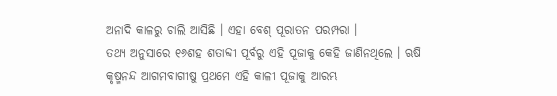ଅନାଦି କାଳରୁ ଚାଲି ଆସିଛି । ଏହା ବେଶ୍ ପୂରାତନ ପରମ୍ପରା ।
ତଥ୍ୟ ଅନୁସାରେ ୧୬ଶହ ଶତାବ୍ଦୀ ପୂର୍ବରୁ ଏହି ପୂଜାକୁ କେହି ଜାଣିନଥିଲେ । ଋଷି କୃଷ୍ମନନ୍ଦ ଆଗମବାଗୀଷୁ ପ୍ରଥମେ ଏହି କାଳୀ ପୂଜାକୁ ଆରମ୍ଭ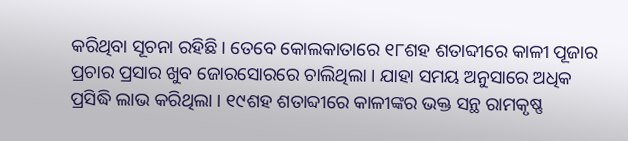କରିଥିବା ସୂଚନା ରହିଛି । ତେବେ କୋଲକାତାରେ ୧୮ଶହ ଶତାବ୍ଦୀରେ କାଳୀ ପୂଜାର ପ୍ରଚାର ପ୍ରସାର ଖୁବ ଜୋରସୋରରେ ଚାଲିଥିଲା । ଯାହା ସମୟ ଅନୁସାରେ ଅଧିକ ପ୍ରସିଦ୍ଧି ଲାଭ କରିଥିଲା । ୧୯ଶହ ଶତାବ୍ଦୀରେ କାଳୀଙ୍କର ଭକ୍ତ ସନ୍ଥ ରାମକୃଷ୍ଣ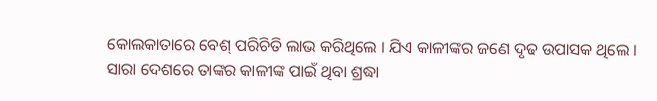କୋଲକାତାରେ ବେଶ୍ ପରିଚିତି ଲାଭ କରିଥିଲେ । ଯିଏ କାଳୀଙ୍କର ଜଣେ ଦୃଢ ଉପାସକ ଥିଲେ । ସାରା ଦେଶରେ ତାଙ୍କର କାଳୀଙ୍କ ପାଇଁ ଥିବା ଶ୍ରଦ୍ଧା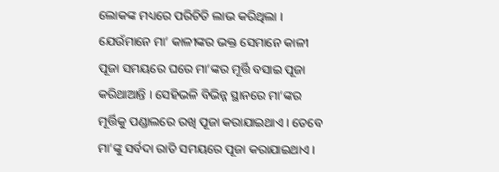ଲୋକଙ୍କ ମଧ୍ୟରେ ପରିଚିତି ଲାଭ କରିଥିଲା ।
ଯେଉଁମାନେ ମା’ କାଳୀଙ୍କର ଭକ୍ତ ସେମାନେ କାଳୀ ପୂଜା ସମୟରେ ଘରେ ମା’ଙ୍କର ମୂର୍ତ୍ତି ବସାଇ ପୂଜା କରିଥାଆନ୍ତି । ସେହିଭଳି ବିଭିନ୍ନ ସ୍ଥାନରେ ମା’ଙ୍କର ମୂର୍ତ୍ତିକୁ ପଣ୍ଡାଲରେ ରଖି ପୂଜା କରାଯାଇଥାଏ । ତେବେ ମା’ଙ୍କୁ ସର୍ବଦା ରାତି ସମୟରେ ପୂଜା କରାଯାଇଥାଏ ।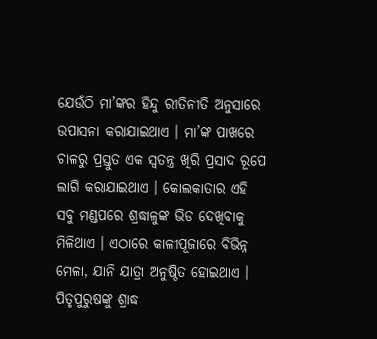ଯେଉଁଠି ମା’ଙ୍କର ହିନ୍ଦୁ ରୀତିନୀତି ଅନୁସାରେ ଉପାସନା କରାଯାଇଥାଏ । ମା’ଙ୍କ ପାଖରେ ଚାଳରୁ ପ୍ରସ୍ତୁତ ଏକ ସ୍ୱତନ୍ତ୍ର ଖିରି ପ୍ରସାଦ ରୂପେ ଲାଗି କରାଯାଇଥାଏ । କୋଲକାତାର ଏହି ସବୁ ମଣ୍ଡପରେ ଶ୍ରଦ୍ଧାଳୁଙ୍କ ଭିଡ ଦେଖିବାକୁ ମିଳିଥାଏ । ଏଠାରେ କାଳୀପୂଜାରେ ବିଭିନ୍ନ ମେଳା, ଯାନି ଯାତ୍ରା ଅନୁଷ୍ଠିତ ହୋଇଥାଏ ।
ପିତୃପୁରୁଷଙ୍କୁ ଶ୍ରାଦ୍ଧ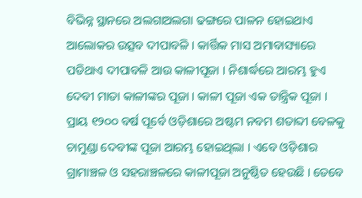ବିଭିନ୍ନ ସ୍ଥାନରେ ଅଲଗାଅଲଗା ଢଙ୍ଗରେ ପାଳନ ହୋଇଥାଏ ଆଲୋକର ଉତ୍ସବ ଦୀପାବଳି । କାର୍ତ୍ତିକ ମାସ ଅମାବାସ୍ୟାରେ ପଡିଥାଏ ଦୀପାବଳି ଆଉ କାଳୀପୂଜା । ନିଶାର୍ଦ୍ଧରେ ଆରମ୍ଭ ହୁଏ ଦେବୀ ମାତା କାଳୀଙ୍କର ପୂଜା । କାଳୀ ପୂଜା ଏକ ତାନ୍ତ୍ରିକ ପୂଜା । ପ୍ରାୟ ୧୨୦୦ ବର୍ଷ ପୂର୍ବେ ଓଡ଼ିଶାରେ ଅଷ୍ଟମ ନବମ ଶତାବ୍ଦୀ ବେଳକୁ ଚାମୁଣ୍ଡା ଦେବୀଙ୍କ ପୂଜା ଆରମ୍ଭ ହୋଇଥିଲା । ଏବେ ଓଡ଼ିଶାର ଗ୍ରାମାଞ୍ଚଳ ଓ ସହରାଞ୍ଚଳରେ କାଳୀପୂଜା ଅନୁଷ୍ଠିତ ହେଉଛି । ତେବେ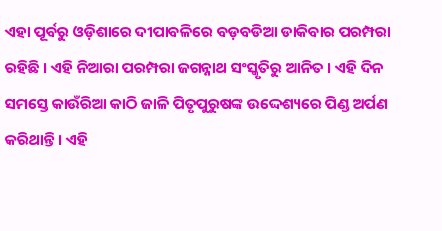ଏହା ପୂର୍ବରୁ ଓଡ଼ିଶାରେ ଦୀପାବଳିରେ ବଡ଼ବଡିଆ ଡାକିବାର ପରମ୍ପରା ରହିଛି । ଏହି ନିଆରା ପରମ୍ପରା ଜଗନ୍ନାଥ ସଂସ୍କୃତିରୁ ଆନିତ । ଏହି ଦିନ ସମସ୍ତେ କାଉଁରିଆ କାଠି ଜାଳି ପିତୃପୁରୁଷଙ୍କ ଉଦ୍ଦେଶ୍ୟରେ ପିଣ୍ଡ ଅର୍ପଣ କରିଥାନ୍ତି । ଏହି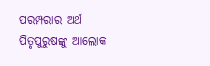ପରମ୍ପରାର ଅର୍ଥ ପିତୃପୁରୁଷଙ୍କୁ ଆଲୋକ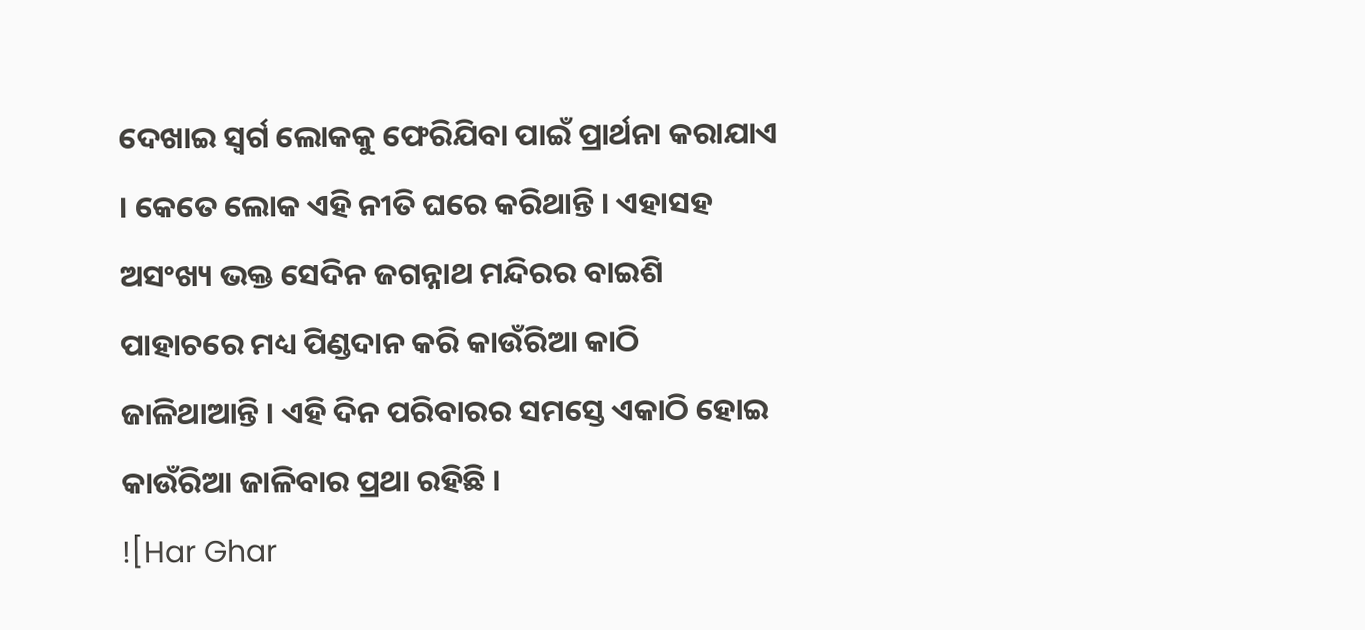ଦେଖାଇ ସ୍ୱର୍ଗ ଲୋକକୁ ଫେରିଯିବା ପାଇଁ ପ୍ରାର୍ଥନା କରାଯାଏ । କେତେ ଲୋକ ଏହି ନୀତି ଘରେ କରିଥାନ୍ତି । ଏହାସହ ଅସଂଖ୍ୟ ଭକ୍ତ ସେଦିନ ଜଗନ୍ନାଥ ମନ୍ଦିରର ବାଇଶି ପାହାଚରେ ମଧ୍ୟ ପିଣ୍ଡଦାନ କରି କାଉଁରିଆ କାଠି ଜାଳିଥାଆନ୍ତି । ଏହି ଦିନ ପରିବାରର ସମସ୍ତେ ଏକାଠି ହୋଇ କାଉଁରିଆ ଜାଳିବାର ପ୍ରଥା ରହିଛି ।
![Har Ghar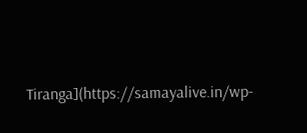Tiranga](https://samayalive.in/wp-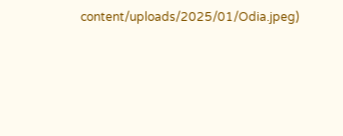content/uploads/2025/01/Odia.jpeg)